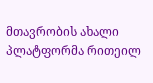მთავრობის ახალი პლატფორმა რითეილ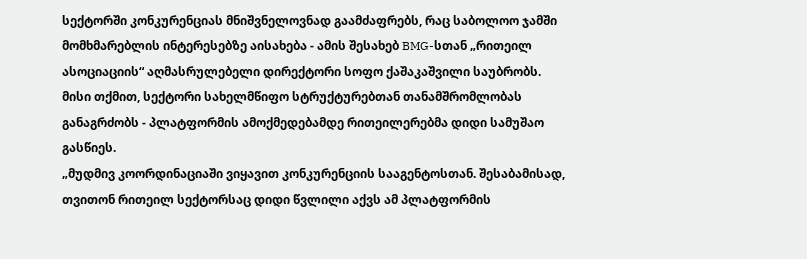სექტორში კონკურენციას მნიშვნელოვნად გაამძაფრებს, რაც საბოლოო ჯამში მომხმარებლის ინტერესებზე აისახება - ამის შესახებ BMG-სთან „რითეილ ასოციაციის“ აღმასრულებელი დირექტორი სოფო ქაშაკაშვილი საუბრობს.
მისი თქმით, სექტორი სახელმწიფო სტრუქტურებთან თანამშრომლობას განაგრძობს - პლატფორმის ამოქმედებამდე რითეილერებმა დიდი სამუშაო გასწიეს.
„მუდმივ კოორდინაციაში ვიყავით კონკურენციის სააგენტოსთან. შესაბამისად, თვითონ რითეილ სექტორსაც დიდი წვლილი აქვს ამ პლატფორმის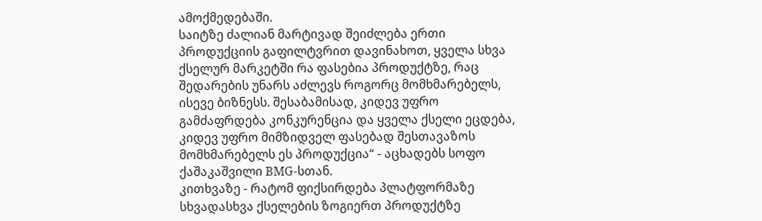ამოქმედებაში.
საიტზე ძალიან მარტივად შეიძლება ერთი პროდუქციის გაფილტვრით დავინახოთ, ყველა სხვა ქსელურ მარკეტში რა ფასებია პროდუქტზე, რაც შედარების უნარს აძლევს როგორც მომხმარებელს, ისევე ბიზნესს. შესაბამისად, კიდევ უფრო გამძაფრდება კონკურენცია და ყველა ქსელი ეცდება, კიდევ უფრო მიმზიდველ ფასებად შესთავაზოს მომხმარებელს ეს პროდუქცია“ - აცხადებს სოფო ქაშაკაშვილი BMG-სთან.
კითხვაზე - რატომ ფიქსირდება პლატფორმაზე სხვადასხვა ქსელების ზოგიერთ პროდუქტზე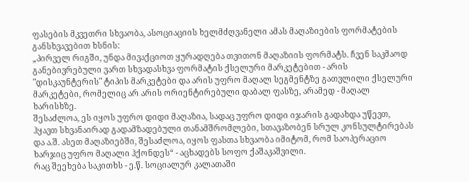ფასების მკვეთრი სხვაობა, ასოციაციის ხელმძღვანელი ამას მაღაზიების ფორმატების განსხვავებით ხსნის:
„პირველ რიგში, უნდა მივაქციოთ ყურადღება თვითონ მაღაზიის ფორმატს. ჩვენ საკმაოდ განებივრებული ვართ სხვადასხვა ფორმატის ქსელური მარკეტებით - არის "დისკაუნტერის" ტიპის მარკეტები და არის უფრო მაღალ სეგმენტზე გათვლილი ქსელური მარკეტები, რომელიც არ არის ორიენტირებული დაბალ ფასზე, არამედ - მაღალ ხარისხზე.
შესაძლოა, ეს იყოს უფრო დიდი მაღაზია, სადაც უფრო დიდი იჯარის გადახდა უწევთ, ჰყავთ სხვანაირად გადამზადებული თანამშრომლები, სთავაზობენ სრულ კონსულტირებას და ა.შ. ასეთ მაღაზიებში, შესაძლოა, იყოს ფასთა სხვაობა იმიტომ, რომ საოპერაციო ხარჯიც უფრო მაღალი ჰქონდეს“ - აცხადებს სოფო ქაშაკაშვილი.
რაც შეეხება საკითხს - ე.წ. სოციალურ კალათაში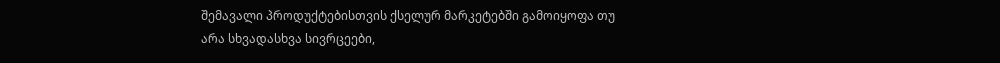შემავალი პროდუქტებისთვის ქსელურ მარკეტებში გამოიყოფა თუ არა სხვადასხვა სივრცეები,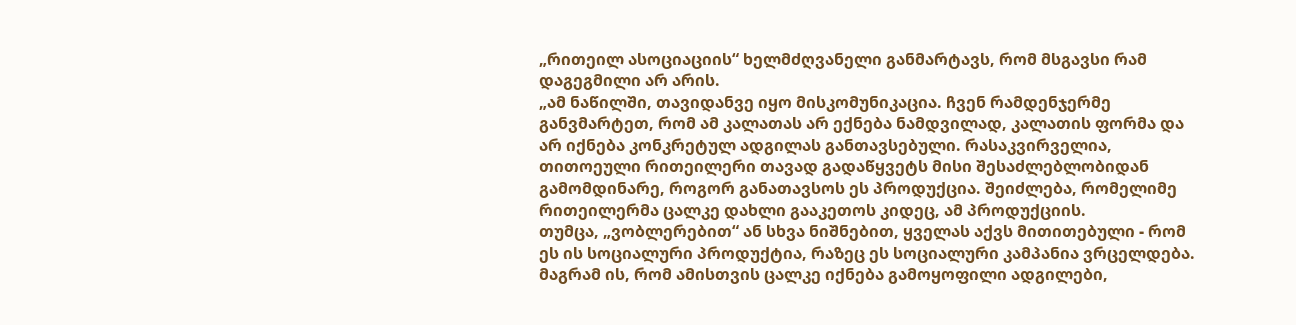„რითეილ ასოციაციის“ ხელმძღვანელი განმარტავს, რომ მსგავსი რამ დაგეგმილი არ არის.
„ამ ნაწილში, თავიდანვე იყო მისკომუნიკაცია. ჩვენ რამდენჯერმე განვმარტეთ, რომ ამ კალათას არ ექნება ნამდვილად, კალათის ფორმა და არ იქნება კონკრეტულ ადგილას განთავსებული. რასაკვირველია, თითოეული რითეილერი თავად გადაწყვეტს მისი შესაძლებლობიდან გამომდინარე, როგორ განათავსოს ეს პროდუქცია. შეიძლება, რომელიმე რითეილერმა ცალკე დახლი გააკეთოს კიდეც, ამ პროდუქციის.
თუმცა, „ვობლერებით“ ან სხვა ნიშნებით, ყველას აქვს მითითებული - რომ ეს ის სოციალური პროდუქტია, რაზეც ეს სოციალური კამპანია ვრცელდება. მაგრამ ის, რომ ამისთვის ცალკე იქნება გამოყოფილი ადგილები,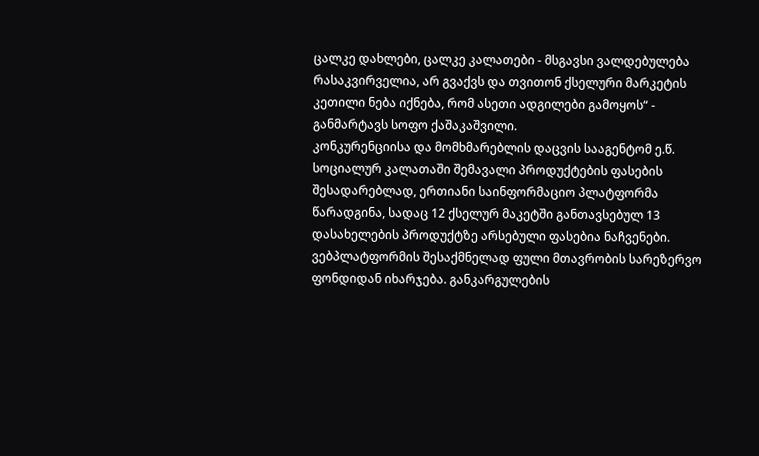ცალკე დახლები, ცალკე კალათები - მსგავსი ვალდებულება რასაკვირველია, არ გვაქვს და თვითონ ქსელური მარკეტის კეთილი ნება იქნება, რომ ასეთი ადგილები გამოყოს“ - განმარტავს სოფო ქაშაკაშვილი.
კონკურენციისა და მომხმარებლის დაცვის სააგენტომ ე.წ. სოციალურ კალათაში შემავალი პროდუქტების ფასების შესადარებლად, ერთიანი საინფორმაციო პლატფორმა წარადგინა, სადაც 12 ქსელურ მაკეტში განთავსებულ 13 დასახელების პროდუქტზე არსებული ფასებია ნაჩვენები.
ვებპლატფორმის შესაქმნელად ფული მთავრობის სარეზერვო ფონდიდან იხარჯება. განკარგულების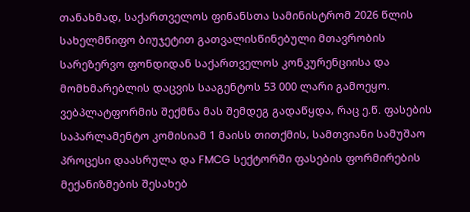თანახმად, საქართველოს ფინანსთა სამინისტრომ 2026 წლის სახელმწიფო ბიუჯეტით გათვალისწინებული მთავრობის სარეზერვო ფონდიდან საქართველოს კონკურენციისა და მომხმარებლის დაცვის სააგენტოს 53 000 ლარი გამოეყო.
ვებპლატფორმის შექმნა მას შემდეგ გადაწყდა, რაც ე.წ. ფასების საპარლამენტო კომისიამ 1 მაისს თითქმის, სამთვიანი სამუშაო პროცესი დაასრულა და FMCG სექტორში ფასების ფორმირების მექანიზმების შესახებ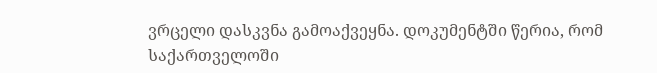ვრცელი დასკვნა გამოაქვეყნა. დოკუმენტში წერია, რომ საქართველოში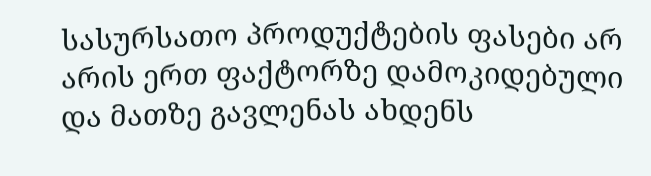სასურსათო პროდუქტების ფასები არ არის ერთ ფაქტორზე დამოკიდებული და მათზე გავლენას ახდენს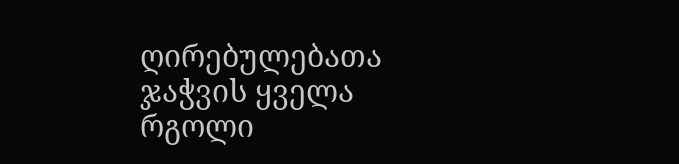ღირებულებათა ჯაჭვის ყველა რგოლი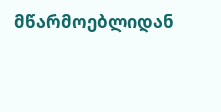მწარმოებლიდან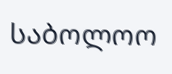საბოლოო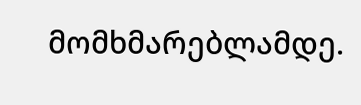მომხმარებლამდე.